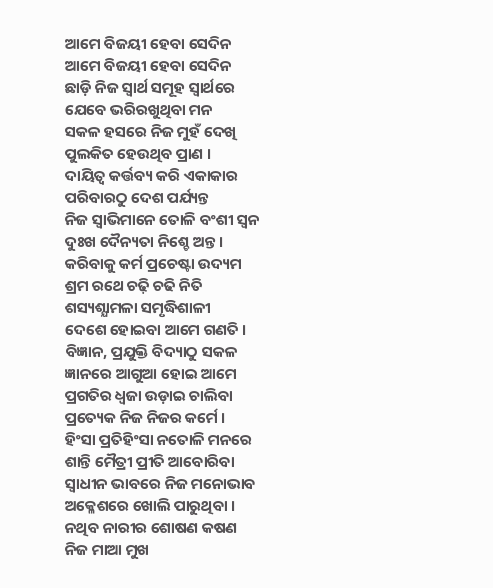ଆମେ ବିଜୟୀ ହେବା ସେଦିନ
ଆମେ ବିଜୟୀ ହେବା ସେଦିନ
ଛାଡ଼ି ନିଜ ସ୍ବାର୍ଥ ସମୂହ ସ୍ବାର୍ଥରେ
ଯେବେ ଭରିରଖୁଥିବା ମନ
ସକଳ ହସରେ ନିଜ ମୁହଁ ଦେଖି
ପୁଲକିତ ହେଉଥିବ ପ୍ରାଣ ।
ଦାୟିତ୍ୱ କର୍ତ୍ତବ୍ୟ କରି ଏକାକାର
ପରିବାରଠୁ ଦେଶ ପର୍ଯ୍ୟନ୍ତ
ନିଜ ସ୍ବାଭିମାନେ ତୋଳି ବଂଶୀ ସ୍ବନ
ଦୁଃଖ ଦୈନ୍ୟତା ନିଶ୍ଚେ ଅନ୍ତ ।
କରିବାକୁ କର୍ମ ପ୍ରଚେଷ୍ଟା ଉଦ୍ୟମ
ଶ୍ରମ ରଥେ ଚଢ଼ି ଚଢି ନିତି
ଶସ୍ୟଶ୍ଯାମଳା ସମୃଦ୍ଧିଶାଳୀ
ଦେଶେ ହୋଇବା ଆମେ ଗଣତି ।
ବିଜ୍ଞାନ, ପ୍ରଯୁକ୍ତି ବିଦ୍ୟାଠୁ ସକଳ
ଜ୍ଞାନରେ ଆଗୁଆ ହୋଇ ଆମେ
ପ୍ରଗତିର ଧ୍ବଜା ଉଡ଼ାଇ ଚାଲିବା
ପ୍ରତ୍ୟେକ ନିଜ ନିଜର କର୍ମେ ।
ହିଂସା ପ୍ରତିହିଂସା ନତୋଳି ମନରେ
ଶାନ୍ତି ମୈତ୍ରୀ ପ୍ରୀତି ଆବୋରିବା
ସ୍ବାଧୀନ ଭାବରେ ନିଜ ମନୋଭାବ
ଅକ୍ଳେଶରେ ଖୋଲି ପାରୁଥିବା ।
ନଥିବ ନାରୀର ଶୋଷଣ କଷଣ
ନିଜ ମାଆ ମୁଖ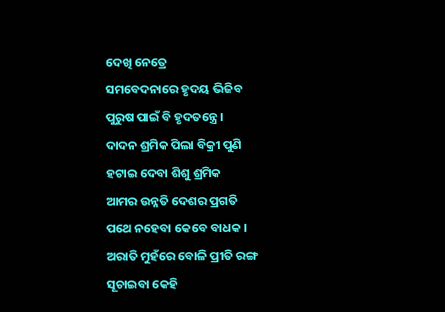ଦେଖି ନେତ୍ରେ
ସମବେଦନାରେ ହୃଦୟ ଭିଜିବ
ପୁରୁଷ ପାଇଁ ବି ହୃଦତନ୍ତ୍ରେ ।
ଦାଦନ ଶ୍ରମିକ ପିଲା ବିକ୍ରୀ ପୁଣି
ହଟାଇ ଦେବା ଶିଶୁ ଶ୍ରମିକ
ଆମର ଉନ୍ନତି ଦେଶର ପ୍ରଗତି
ପଥେ ନହେବା କେବେ ବାଧକ ।
ଅରାତି ମୁହଁରେ ବୋଳି ପ୍ରୀତି ରଙ୍ଗ
ସୂଚାଇବା କେହି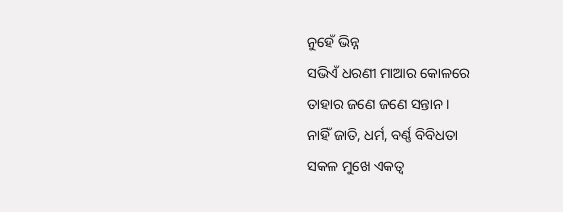ନୁହେଁ ଭିନ୍ନ
ସଭିଏଁ ଧରଣୀ ମାଆର କୋଳରେ
ତାହାର ଜଣେ ଜଣେ ସନ୍ତାନ ।
ନାହିଁ ଜାତି, ଧର୍ମ, ବର୍ଣ୍ଣ ବିବିଧତା
ସକଳ ମୁଖେ ଏକତ୍ବ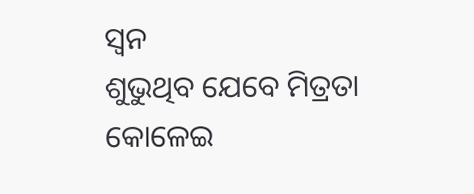ସ୍ବନ
ଶୁଭୁଥିବ ଯେବେ ମିତ୍ରତା କୋଳେଇ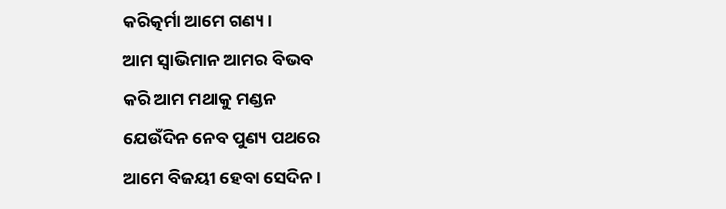କରିତ୍କର୍ମା ଆମେ ଗଣ୍ୟ ।
ଆମ ସ୍ବାଭିମାନ ଆମର ବିଭବ
କରି ଆମ ମଥାକୁ ମଣ୍ଡନ
ଯେଉଁଦିନ ନେବ ପୁଣ୍ୟ ପଥରେ
ଆମେ ବିଜୟୀ ହେବା ସେଦିନ ।